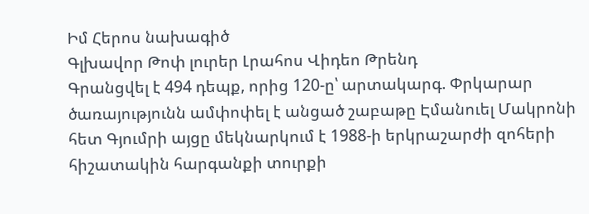Իմ Հերոս նախագիծ
Գլխավոր Թոփ լուրեր Լրահոս Վիդեո Թրենդ
Գրանցվել է 494 դեպք, որից 120-ը՝ արտակարգ. Փրկարար ծառայությունն ամփոփել է անցած շաբաթը Էմանուել Մակրոնի հետ Գյումրի այցը մեկնարկում է 1988-ի երկրաշարժի զոհերի հիշատակին հարգանքի տուրքի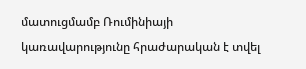մատուցմամբ Ռումինիայի կառավարությունը հրաժարական է տվել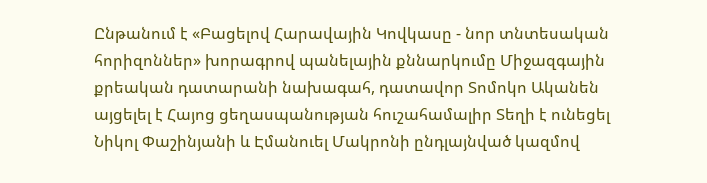Ընթանում է «Բացելով Հարավային Կովկասը - նոր տնտեսական հորիզոններ» խորագրով պանելային քննարկումը Միջազգային քրեական դատարանի նախագահ, դատավոր Տոմոկո Ականեն այցելել է Հայոց ցեղասպանության հուշահամալիր Տեղի է ունեցել Նիկոլ Փաշինյանի և Էմանուել Մակրոնի ընդլայնված կազմով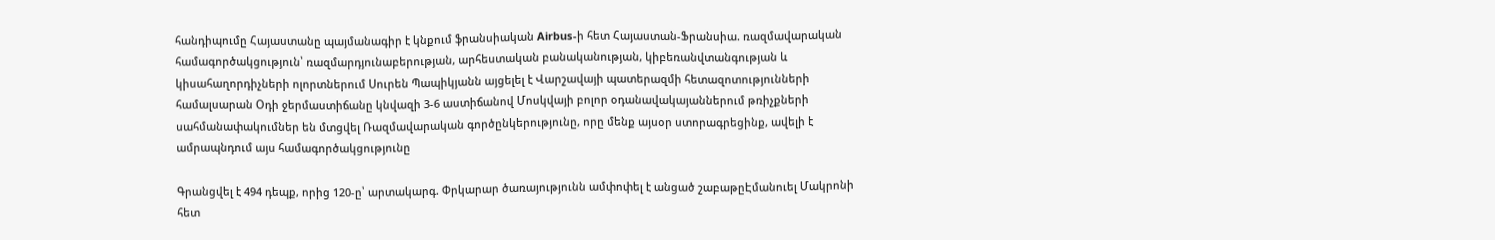հանդիպումը Հայաստանը պայմանագիր է կնքում ֆրանսիական Airbus-ի հետ Հայաստան-Ֆրանսիա. ռազմավարական համագործակցություն՝ ռազմարդյունաբերության, արհեստական բանականության, կիբեռանվտանգության և կիսահաղորդիչների ոլորտներում Սուրեն Պապիկյանն այցելել է Վարշավայի պատերազմի հետազոտությունների համալսարան Օդի ջերմաստիճանը կնվազի 3-6 աստիճանով Մոսկվայի բոլոր օդանավակայաններում թռիչքների սահմանափակումներ են մտցվել Ռազմավարական գործընկերությունը, որը մենք այսօր ստորագրեցինք, ավելի է ամրապնդում այս համագործակցությունը

Գրանցվել է 494 դեպք, որից 120-ը՝ արտակարգ. Փրկարար ծառայությունն ամփոփել է անցած շաբաթըԷմանուել Մակրոնի հետ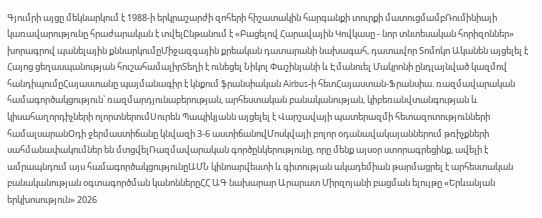Գյումրի այցը մեկնարկում է 1988-ի երկրաշարժի զոհերի հիշատակին հարգանքի տուրքի մատուցմամբՌումինիայի կառավարությունը հրաժարական է տվելԸնթանում է «Բացելով Հարավային Կովկասը - նոր տնտեսական հորիզոններ» խորագրով պանելային քննարկումըՄիջազգային քրեական դատարանի նախագահ, դատավոր Տոմոկո Ականեն այցելել է Հայոց ցեղասպանության հուշահամալիրՏեղի է ունեցել Նիկոլ Փաշինյանի և Էմանուել Մակրոնի ընդլայնված կազմով հանդիպումըՀայաստանը պայմանագիր է կնքում ֆրանսիական Airbus-ի հետՀայաստան-Ֆրանսիա. ռազմավարական համագործակցություն՝ ռազմարդյունաբերության, արհեստական բանականության, կիբեռանվտանգության և կիսահաղորդիչների ոլորտներումՍուրեն Պապիկյանն այցելել է Վարշավայի պատերազմի հետազոտությունների համալսարանՕդի ջերմաստիճանը կնվազի 3-6 աստիճանովՄոսկվայի բոլոր օդանավակայաններում թռիչքների սահմանափակումներ են մտցվելՌազմավարական գործընկերությունը, որը մենք այսօր ստորագրեցինք, ավելի է ամրապնդում այս համագործակցությունըԱՄՆ կինոարվեստի և գիտության ակադեմիան թարմացրել է արհեստական բանականության օգտագործման կանոններըՀՀ ԱԳ նախարար Արարատ Միրզոյանի բացման ելույթը «Երևանյան երկխոսություն» 2026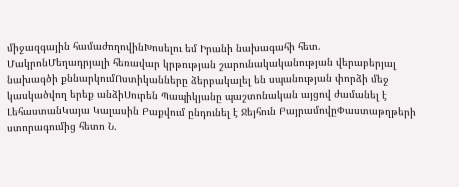միջազգային համաժողովինԽոսելու եմ Իրանի նախագահի հետ. ՄակրոնՄեղադրյալի հեռավար կրթության շարունակականության վերաբերյալ նախագծի քննարկումՈստիկանները ձերբակալել են սպանության փորձի մեջ կասկածվող երեք անձիՍուրեն Պապիկյանը պաշտոնական այցով ժամանել է ԼեհաստանԿայա Կալասին Բաքվում ընդունել է Ջեյհուն ԲայրամովըՓաստաթղթերի ստորագումից հետո Ն.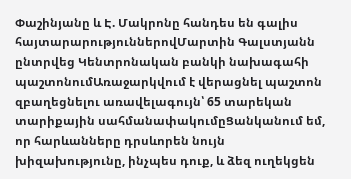Փաշինյանը և Է. Մակրոնը հանդես են գալիս հայտարարություններովՄարտին Գալստյանն ընտրվեց Կենտրոնական բանկի նախագահի պաշտոնումԱռաջարկվում է վերացնել պաշտոն զբաղեցնելու առավելագույն՝ 65 տարեկան տարիքային սահմանափակումըՑանկանում եմ, որ հարևանները դրսևորեն նույն խիզախությունը, ինչպես դուք, և ձեզ ուղեկցեն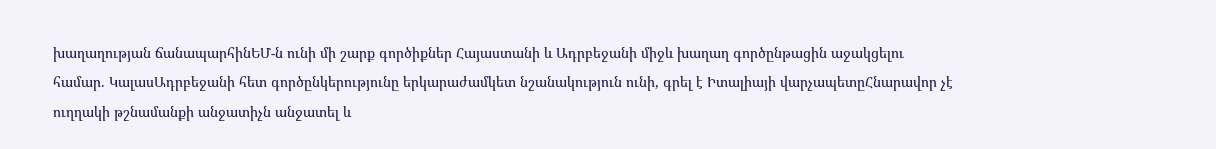խաղաղության ճանապարհինԵՄ-ն ունի մի շարք գործիքներ Հայաստանի և Ադրբեջանի միջև խաղաղ գործընթացին աջակցելու համար. ԿալասԱդրբեջանի հետ գործընկերությունը երկարաժամկետ նշանակություն ունի, գրել է Իտալիայի վարչապետըՀնարավոր չէ ուղղակի թշնամանքի անջատիչն անջատել և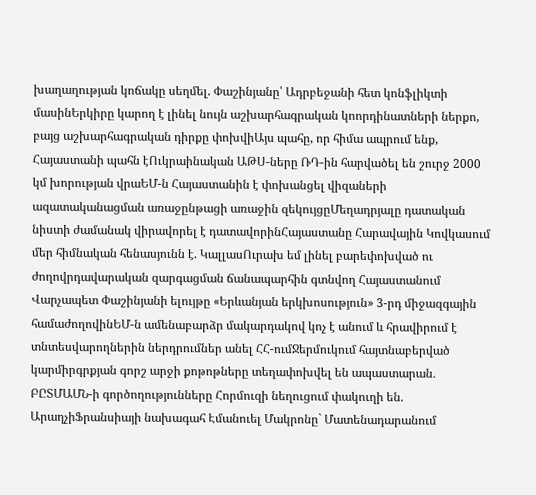խաղաղության կոճակը սեղմել. Փաշինյանը՝ Ադրբեջանի հետ կոնֆլիկտի մասինԵրկիրը կարող է լինել նույն աշխարհագրական կոորդինատների ներքո, բայց աշխարհագրական դիրքը փոխվիԱյս պահը, որ հիմա ապրում ենք, Հայաստանի պահն էՈւկրաինական ԱԹՍ-ները ՌԴ-ին հարվածել են շուրջ 2000 կմ խորության վրաԵՄ-ն Հայաստանին է փոխանցել վիզաների ազատականացման առաջընթացի առաջին զեկույցըՄեղադրյալը դատական նիստի ժամանակ վիրավորել է դատավորինՀայաստանը Հարավային Կովկասում մեր հիմնական հենասյունն է. ԿալլասՈւրախ եմ լինել բարեփոխված ու ժողովրդավարական զարգացման ճանապարհին գտնվող Հայաստանում Վարչապետ Փաշինյանի ելույթը «Երևանյան երկխոսություն» 3-րդ միջազգային համաժողովինԵՄ-ն ամենաբարձր մակարդակով կոչ է անում և հրավիրում է տնտեսվարողներին ներդրումներ անել ՀՀ-ումՋերմուկում հայտնաբերված կարմիրգրքյան գորշ արջի քոթոթները տեղափոխվել են ապաստարան․ ԲԸՏՄԱՄՆ-ի գործողությունները Հորմուզի նեղուցում փակուղի են. ԱրաղչիՖրանսիայի նախագահ Էմանուել Մակրոնը` Մատենադարանում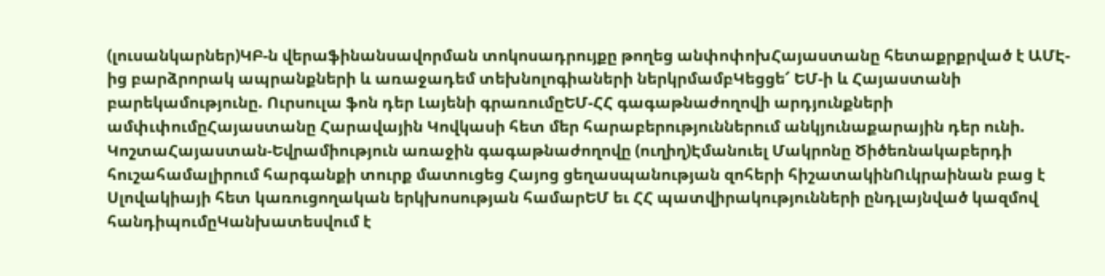(լուսանկարներ)ԿԲ-ն վերաֆինանսավորման տոկոսադրույքը թողեց անփոփոխՀայաստանը հետաքրքրված է ԱՄԷ-ից բարձրորակ ապրանքների և առաջադեմ տեխնոլոգիաների ներկրմամբԿեցցե՜ ԵՄ-ի և Հայաստանի բարեկամությունը. Ուրսուլա ֆոն դեր Լայենի գրառումըԵՄ-ՀՀ գագաթնաժողովի արդյունքների ամփւփումըՀայաստանը Հարավային Կովկասի հետ մեր հարաբերություններում անկյունաքարային դեր ունի. ԿոշտաՀայաստան-Եվրամիություն առաջին գագաթնաժողովը (ուղիղ)Էմանուել Մակրոնը Ծիծեռնակաբերդի հուշահամալիրում հարգանքի տուրք մատուցեց Հայոց ցեղասպանության զոհերի հիշատակինՈւկրաինան բաց է Սլովակիայի հետ կառուցողական երկխոսության համարԵՄ եւ ՀՀ պատվիրակությունների ընդլայնված կազմով հանդիպումըԿանխատեսվում է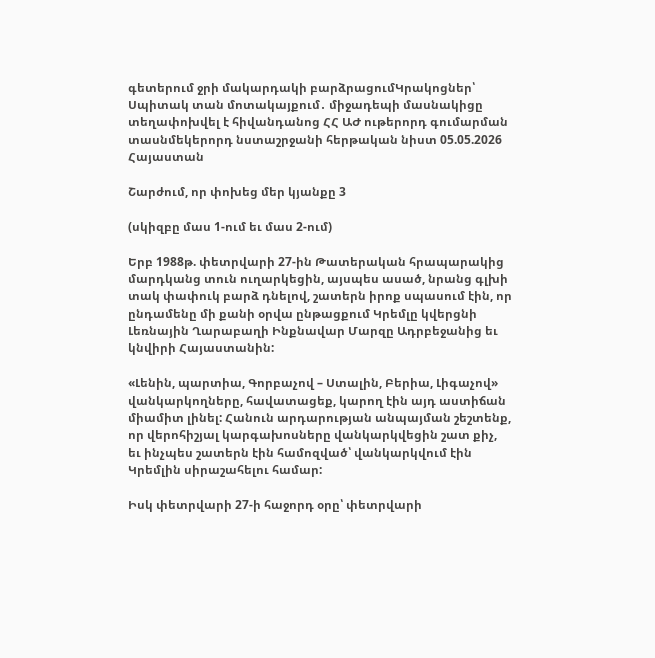գետերում ջրի մակարդակի բարձրացումԿրակոցներ՝ Սպիտակ տան մոտակայքում․ միջադեպի մասնակիցը տեղափոխվել է հիվանդանոց ՀՀ ԱԺ ութերորդ գումարման տասնմեկերորդ նստաշրջանի հերթական նիստ 05.05.2026
Հայաստան

Շարժում, որ փոխեց մեր կյանքը 3

(սկիզբը մաս 1-ում եւ մաս 2-ում)

Երբ 1988թ. փետրվարի 27-ին Թատերական հրապարակից մարդկանց տուն ուղարկեցին, այսպես ասած, նրանց գլխի տակ փափուկ բարձ դնելով, շատերն իրոք սպասում էին, որ ընդամենը մի քանի օրվա ընթացքում Կրեմլը կվերցնի Լեռնային Ղարաբաղի Ինքնավար Մարզը Ադրբեջանից եւ կնվիրի Հայաստանին:

«Լենին, պարտիա, Գորբաչով – Ստալին, Բերիա, Լիգաչով» վանկարկողները, հավատացեք, կարող էին այդ աստիճան միամիտ լինել: Հանուն արդարության անպայման շեշտենք, որ վերոհիշյալ կարգախոսները վանկարկվեցին շատ քիչ, եւ ինչպես շատերն էին համոզված՝ վանկարկվում էին Կրեմլին սիրաշահելու համար:

Իսկ փետրվարի 27-ի հաջորդ օրը՝ փետրվարի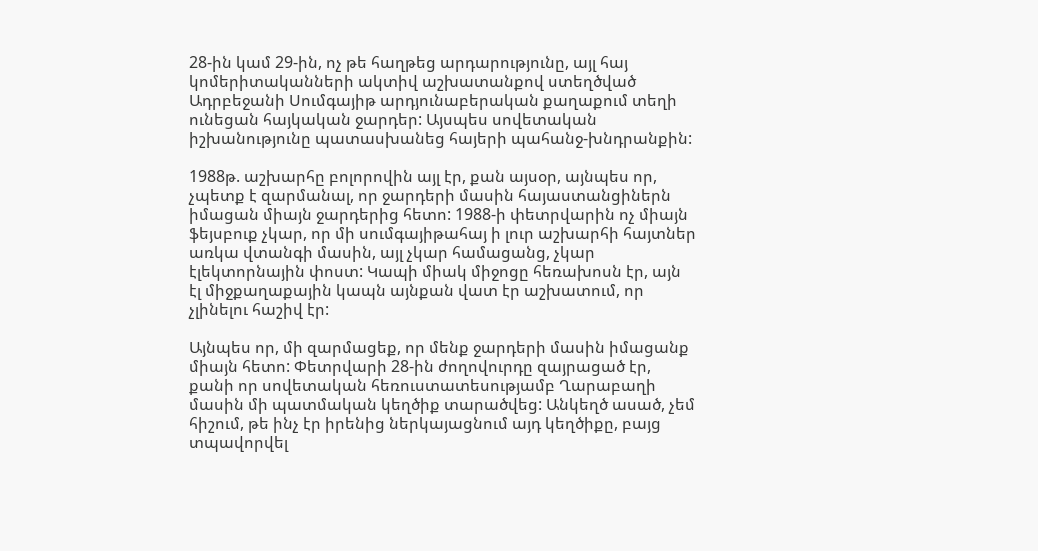28-ին կամ 29-ին, ոչ թե հաղթեց արդարությունը, այլ հայ կոմերիտականների ակտիվ աշխատանքով ստեղծված Ադրբեջանի Սումգայիթ արդյունաբերական քաղաքում տեղի ունեցան հայկական ջարդեր: Այսպես սովետական իշխանությունը պատասխանեց հայերի պահանջ-խնդրանքին:

1988թ. աշխարհը բոլորովին այլ էր, քան այսօր, այնպես որ, չպետք է զարմանալ, որ ջարդերի մասին հայաստանցիներն իմացան միայն ջարդերից հետո: 1988-ի փետրվարին ոչ միայն ֆեյսբուք չկար, որ մի սումգայիթահայ ի լուր աշխարհի հայտներ առկա վտանգի մասին, այլ չկար համացանց, չկար էլեկտորնային փոստ: Կապի միակ միջոցը հեռախոսն էր, այն էլ միջքաղաքային կապն այնքան վատ էր աշխատում, որ չլինելու հաշիվ էր:

Այնպես որ, մի զարմացեք, որ մենք ջարդերի մասին իմացանք միայն հետո: Փետրվարի 28-ին ժողովուրդը զայրացած էր, քանի որ սովետական հեռուստատեսությամբ Ղարաբաղի մասին մի պատմական կեղծիք տարածվեց: Անկեղծ ասած, չեմ հիշում, թե ինչ էր իրենից ներկայացնում այդ կեղծիքը, բայց տպավորվել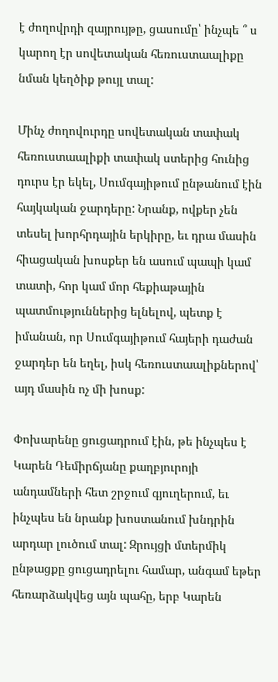է ժողովրդի զայրույթը, ցասումը՝ ինչպե ՞ ս կարող էր սովետական հեռուստաալիքը նման կեղծիք թույլ տալ:

Մինչ ժողովուրդը սովետական տափակ հեռուստաալիքի տափակ ստերից հունից դուրս էր եկել, Սումգայիթում ընթանում էին հայկական ջարդերը: Նրանք, ովքեր չեն տեսել խորհրդային երկիրը, եւ դրա մասին հիացական խոսքեր են ասում պապի կամ տատի, հոր կամ մոր հեքիաթային պատմություններից ելնելով, պետք է իմանան, որ Սումգայիթում հայերի դաժան ջարդեր են եղել, իսկ հեռուստաալիքներով՝ այդ մասին ոչ մի խոսք:

Փոխարենը ցուցադրում էին, թե ինչպես է Կարեն Դեմիրճյանը քաղբյուրոյի անդամների հետ շրջում գյուղերում, եւ ինչպես են նրանք խոստանում խնդրին արդար լուծում տալ: Զրույցի մտերմիկ ընթացքը ցուցադրելու համար, անգամ եթեր հեռարձակվեց այն պահը, երբ Կարեն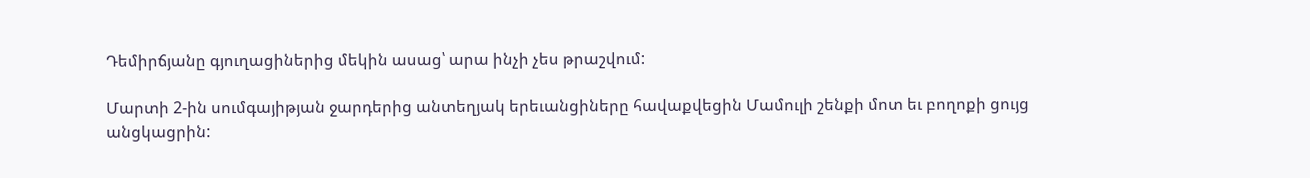Դեմիրճյանը գյուղացիներից մեկին ասաց՝ արա ինչի չես թրաշվում:

Մարտի 2-ին սումգայիթյան ջարդերից անտեղյակ երեւանցիները հավաքվեցին Մամուլի շենքի մոտ եւ բողոքի ցույց անցկացրին: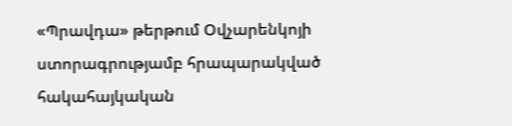«Պրավդա» թերթում Օվչարենկոյի ստորագրությամբ հրապարակված հակահայկական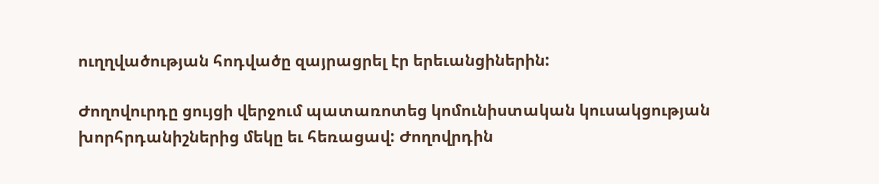ուղղվածության հոդվածը զայրացրել էր երեւանցիներին:

Ժողովուրդը ցույցի վերջում պատառոտեց կոմունիստական կուսակցության խորհրդանիշներից մեկը եւ հեռացավ: Ժողովրդին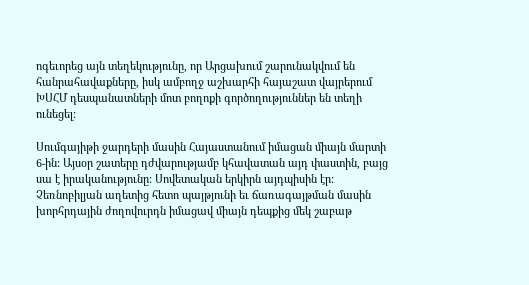ոգեւորեց այն տեղեկությունը, որ Արցախում շարունակվում են հանրահավաքները, իսկ ամբողջ աշխարհի հայաշատ վայրերում ԽՍՀՄ դեսպանատների մոտ բողոքի գործողություններ են տեղի ունեցել:

Սումգայիթի ջարդերի մասին Հայաստանում իմացան միայն մարտի 6-ին: Այսօր շատերը դժվարությամբ կհավատան այդ փաստին, բայց սա է իրականությունը: Սովետական երկիրն այդպիսին էր: Չեռնոբիլյան աղետից հետո պայթյունի եւ ճառագայթման մասին խորհրդային ժողովուրդն իմացավ միայն դեպքից մեկ շաբաթ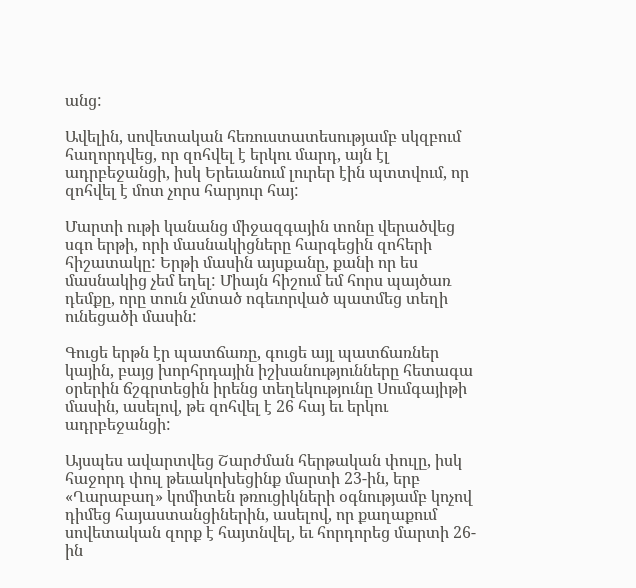անց:

Ավելին, սովետական հեռուստատեսությամբ սկզբում հաղորդվեց, որ զոհվել է երկու մարդ, այն էլ ադրբեջանցի, իսկ Երեւանում լուրեր էին պտտվում, որ զոհվել է մոտ չորս հարյուր հայ:

Մարտի ութի կանանց միջազգային տոնը վերածվեց սգո երթի, որի մասնակիցները հարգեցին զոհերի հիշատակը: Երթի մասին այսքանը, քանի որ ես մասնակից չեմ եղել: Միայն հիշում եմ հորս պայծառ դեմքը, որը տուն չմտած ոգեւորված պատմեց տեղի ունեցածի մասին:

Գուցե երթն էր պատճառը, գուցե այլ պատճառներ կային, բայց խորհրդային իշխանությունները հետագա օրերին ճշգրտեցին իրենց տեղեկությունը Սումգայիթի մասին, ասելով, թե զոհվել է 26 հայ եւ երկու ադրբեջանցի:

Այսպես ավարտվեց Շարժման հերթական փուլը, իսկ հաջորդ փուլ թեւակոխեցինք մարտի 23-ին, երբ «Ղարաբաղ» կոմիտեն թռուցիկների օգնությամբ կոչով դիմեց հայաստանցիներին, ասելով, որ քաղաքում սովետական զորք է հայտնվել, եւ հորդորեց մարտի 26-ին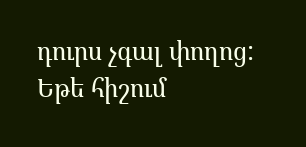դուրս չգալ փողոց: Եթե հիշում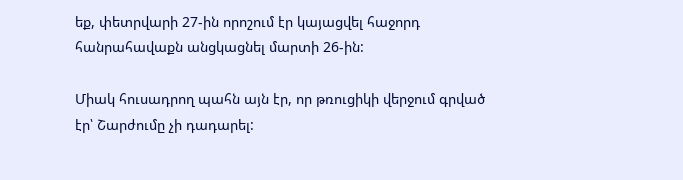եք, փետրվարի 27-ին որոշում էր կայացվել հաջորդ հանրահավաքն անցկացնել մարտի 26-ին:

Միակ հուսադրող պահն այն էր, որ թռուցիկի վերջում գրված էր՝ Շարժումը չի դադարել: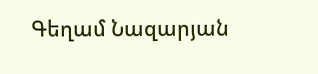Գեղամ Նազարյան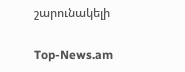շարունակելի

Top-News.am